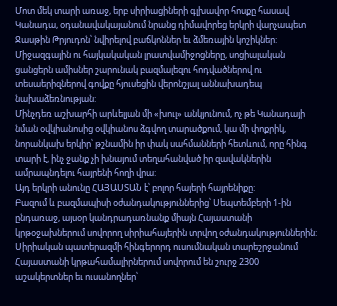Մոտ մեկ տարի առաջ, երբ սիրիացիների գլխավոր հոսքը հասավ Կանադա, օդանավակայանում նրանց դիմավորեց երկրի վարչապետ Ջասթին Թրյուդոն՝ նվիրելով բաճկոններ եւ ձմեռային կոշիկներ: Միջազգային ու հայկակական լրատվամիջոցները, սոցիալական ցանցերն ամիսներ շարունակ բազմալեզու հոդվածներով ու տեսաերիզներով գովքը հյուսեցին վերոնշյալ աննախադեպ նախաձեռնության:
Մինչդեռ աշխարհի արևելյան մի «խուլ» անկյունում, ոչ թե Կանադայի նման օվկիանոսից օվկիանոս ձգվող տարածքում, կա մի փոքրիկ, նորանկախ երկիր՝ թշնամին իր փակ սահմանների հետևում, որը հինգ տարի է, ինչ ջանք չի խնայում տեղահանված իր զավակներին ամրապնդելու հայրենի հողի վրա:
Այդ երկրի անունը ՀԱՅԱՍՏԱՆ է՝ բոլոր հայերի հայրենիքը:
Բազում և բազմապիսի օժանդակություններից՝ Սեպտեմբերի 1-ին ընդառաջ, այսօր կանդրադառնանք միայն Հայաստանի կրթօջախներում սովորող սիրիահայերին տրվող օժանդակություններին:
Սիրիական պատերազմի հինգերորդ ուսումնական տարեշրջանում Հայաստանի կրթահամալիրներում սովորում են շուրջ 2300 աշակերտներ եւ ուսանողներ՝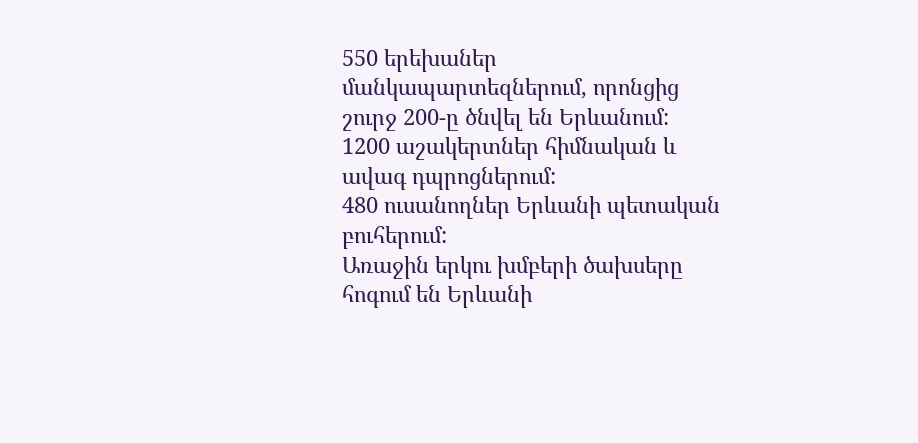550 երեխաներ մանկապարտեզներում, որոնցից շուրջ 200-ը ծնվել են Երևանում:
1200 աշակերտներ հիմնական և ավագ դպրոցներում:
480 ուսանողներ Երևանի պետական բուհերում:
Առաջին երկու խմբերի ծախսերը հոգում են Երևանի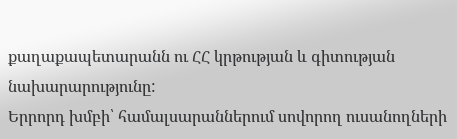քաղաքապետարանն ու ՀՀ կրթության և գիտության նախարարությունը:
Երրորդ խմբի՝ համալսարաններում սովորող ուսանողների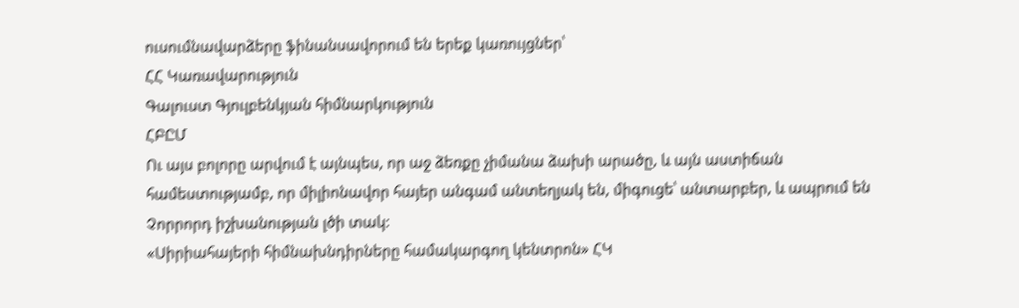ուսումնավարձերը ֆինանսավորում են երեք կառույցներ՝
ՀՀ Կառավարություն
Գալուստ Գյուլբենկյան հիմնարկություն
ՀԲԸՄ
Ու այս բոլորը արվում է այնպես, որ աջ ձեռքը չիմանա ձախի արածը, և այն աստիճան համեստությամբ, որ միլիոնավոր հայեր անգամ անտեղյակ են, միգուցե՝ անտարբեր, և ապրում են Չորրորդ իշխանության լծի տակ:
«Սիրիահայերի հիմնախնդիրները համակարգող կենտրոն» ՀԿ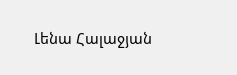Լենա Հալաջյան